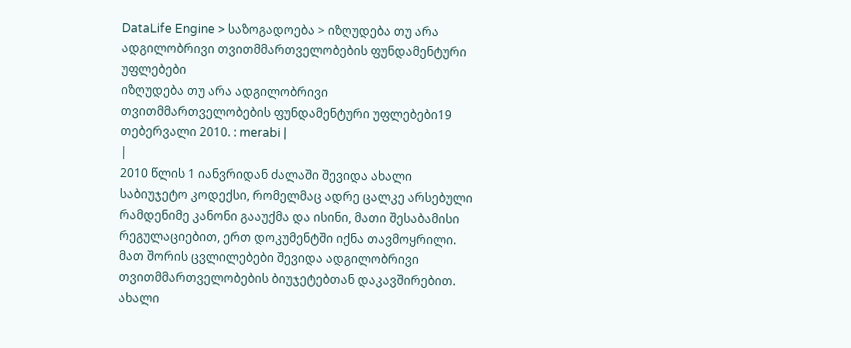DataLife Engine > საზოგადოება > იზღუდება თუ არა ადგილობრივი თვითმმართველობების ფუნდამენტური უფლებები
იზღუდება თუ არა ადგილობრივი თვითმმართველობების ფუნდამენტური უფლებები19 თებერვალი 2010. : merabi |
|
2010 წლის 1 იანვრიდან ძალაში შევიდა ახალი საბიუჯეტო კოდექსი, რომელმაც ადრე ცალკე არსებული რამდენიმე კანონი გააუქმა და ისინი, მათი შესაბამისი რეგულაციებით, ერთ დოკუმენტში იქნა თავმოყრილი. მათ შორის ცვლილებები შევიდა ადგილობრივი თვითმმართველობების ბიუჯეტებთან დაკავშირებით. ახალი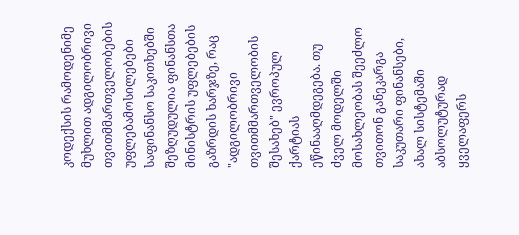კოდექსის რამოდენიმე მუხლით ადგილობრივი თვითმმართველობების უფლებამოსილებები საფინანსო საკითხებში შეზღუდულია ფინანსთა მინისტრის უფლებების გაზრდის ხარჯზე, რაც "ადგილობრივი თვითმმართველობის შესახებ" ევროპულ ქარტიას ეწინააღმდეგება. თუ ძველ მოდელში მოსახლეობას შეეძლო თვითონ განეკარგა საკუთარი ფინანსები, ახალ სისტემაში აბსოლუტურად ყველაფერს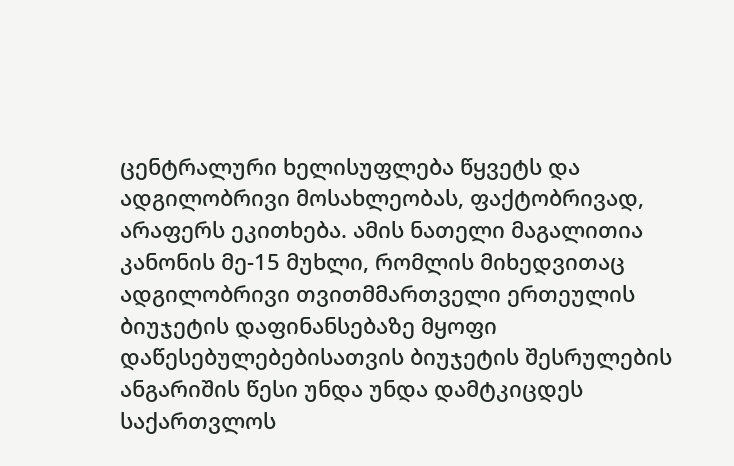ცენტრალური ხელისუფლება წყვეტს და ადგილობრივი მოსახლეობას, ფაქტობრივად, არაფერს ეკითხება. ამის ნათელი მაგალითია კანონის მე-15 მუხლი, რომლის მიხედვითაც ადგილობრივი თვითმმართველი ერთეულის ბიუჯეტის დაფინანსებაზე მყოფი დაწესებულებებისათვის ბიუჯეტის შესრულების ანგარიშის წესი უნდა უნდა დამტკიცდეს საქართვლოს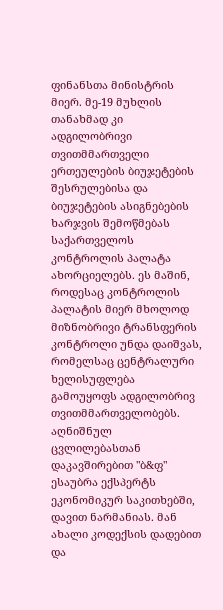ფინანსთა მინისტრის მიერ. მე-19 მუხლის თანახმად კი ადგილობრივი თვითმმართველი ერთეულების ბიუჯეტების შესრულებისა და ბიუჯეტების ასიგნებების ხარჯვის შემოწმებას საქართველოს კონტროლის პალატა ახორციელებს. ეს მაშინ, როდესაც კონტროლის პალატის მიერ მხოლოდ მიზნობრივი ტრანსფერის კონტროლი უნდა დაიშვას, რომელსაც ცენტრალური ხელისუფლება გამოუყოფს ადგილობრივ თვითმმართველობებს. აღნიშნულ ცვლილებასთან დაკავშირებით "ბ&ფ" ესაუბრა ექსპერტს ეკონომიკურ საკითხებში, დავით ნარმანიას. მან ახალი კოდექსის დადებით და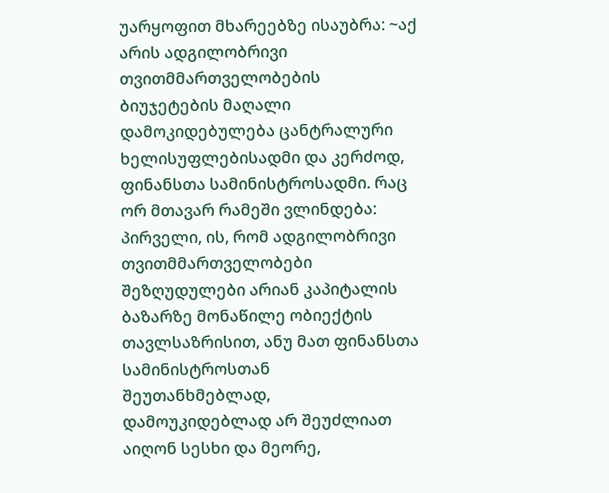უარყოფით მხარეებზე ისაუბრა: ~აქ არის ადგილობრივი თვითმმართველობების ბიუჯეტების მაღალი დამოკიდებულება ცანტრალური ხელისუფლებისადმი და კერძოდ, ფინანსთა სამინისტროსადმი. რაც ორ მთავარ რამეში ვლინდება: პირველი, ის, რომ ადგილობრივი თვითმმართველობები შეზღუდულები არიან კაპიტალის ბაზარზე მონაწილე ობიექტის თავლსაზრისით, ანუ მათ ფინანსთა სამინისტროსთან შეუთანხმებლად, დამოუკიდებლად არ შეუძლიათ აიღონ სესხი და მეორე,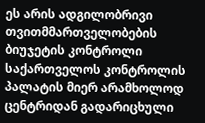ეს არის ადგილობრივი თვითმმართველობების ბიუჯეტის კონტროლი საქართველოს კონტროლის პალატის მიერ არამხოლოდ ცენტრიდან გადარიცხული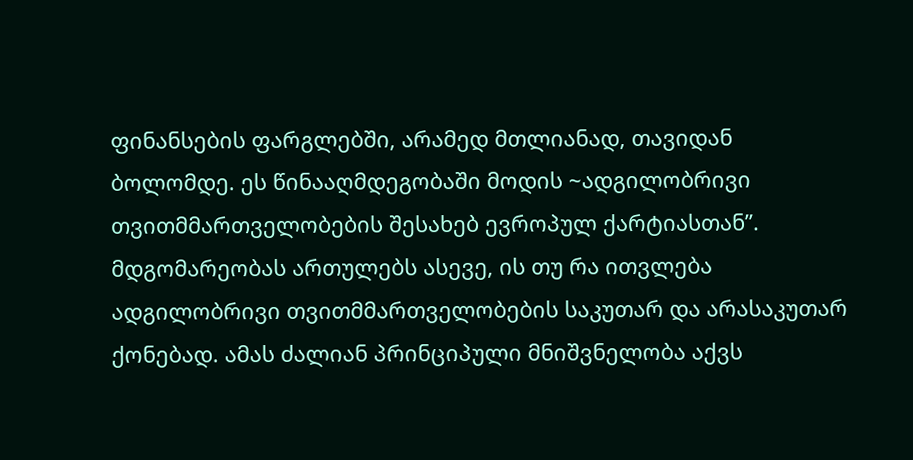ფინანსების ფარგლებში, არამედ მთლიანად, თავიდან ბოლომდე. ეს წინააღმდეგობაში მოდის ~ადგილობრივი თვითმმართველობების შესახებ ევროპულ ქარტიასთან”. მდგომარეობას ართულებს ასევე, ის თუ რა ითვლება ადგილობრივი თვითმმართველობების საკუთარ და არასაკუთარ ქონებად. ამას ძალიან პრინციპული მნიშვნელობა აქვს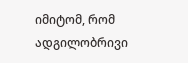იმიტომ, რომ ადგილობრივი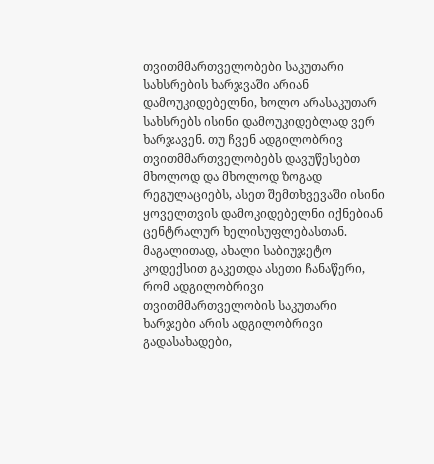თვითმმართველობები საკუთარი სახსრების ხარჯვაში არიან დამოუკიდებელნი, ხოლო არასაკუთარ სახსრებს ისინი დამოუკიდებლად ვერ ხარჯავენ. თუ ჩვენ ადგილობრივ თვითმმართველობებს დავუწესებთ მხოლოდ და მხოლოდ ზოგად რეგულაციებს, ასეთ შემთხვევაში ისინი ყოველთვის დამოკიდებელნი იქნებიან ცენტრალურ ხელისუფლებასთან. მაგალითად, ახალი საბიუჯეტო კოდექსით გაკეთდა ასეთი ჩანაწერი, რომ ადგილობრივი თვითმმართველობის საკუთარი ხარჯები არის ადგილობრივი გადასახადები,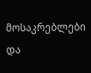მოსაკრებლები და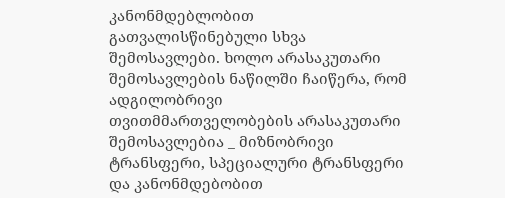კანონმდებლობით გათვალისწინებული სხვა შემოსავლები. ხოლო არასაკუთარი შემოსავლების ნაწილში ჩაიწერა, რომ ადგილობრივი თვითმმართველობების არასაკუთარი შემოსავლებია _ მიზნობრივი ტრანსფერი, სპეციალური ტრანსფერი და კანონმდებობით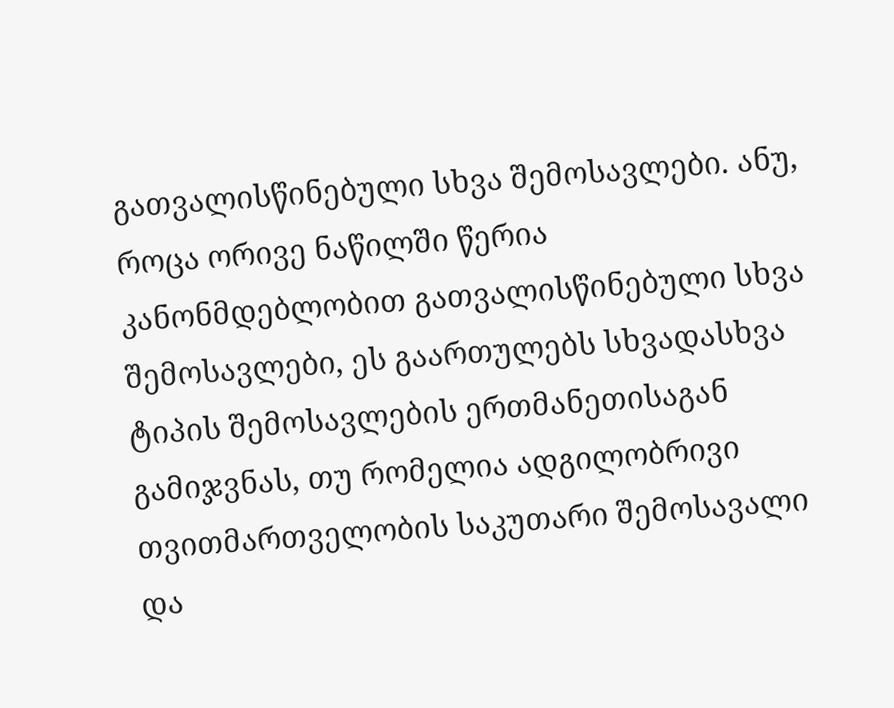გათვალისწინებული სხვა შემოსავლები. ანუ, როცა ორივე ნაწილში წერია კანონმდებლობით გათვალისწინებული სხვა შემოსავლები, ეს გაართულებს სხვადასხვა ტიპის შემოსავლების ერთმანეთისაგან გამიჯვნას, თუ რომელია ადგილობრივი თვითმართველობის საკუთარი შემოსავალი და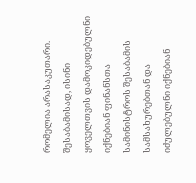რომელია არასაკუთარი. შესაბამისად, ისინი ყოველთვის დამოკიდებულნი იქნებიან ფინანსთა სამინისტროს შესაბამის სამსახურებთან და იძულებულნი იქნებიან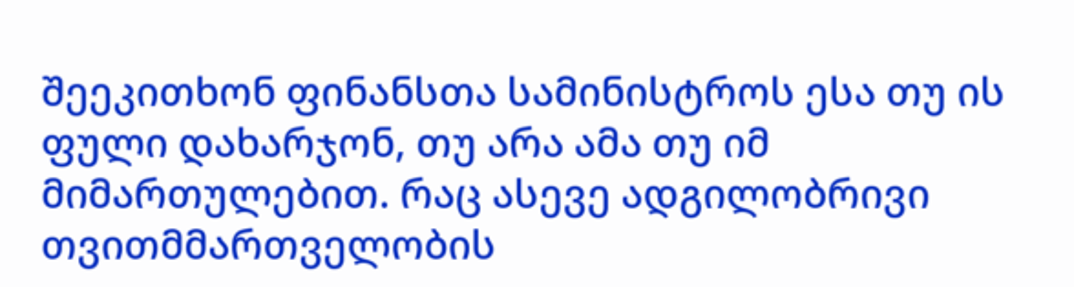შეეკითხონ ფინანსთა სამინისტროს ესა თუ ის ფული დახარჯონ, თუ არა ამა თუ იმ მიმართულებით. რაც ასევე ადგილობრივი თვითმმართველობის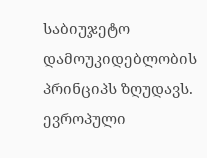საბიუჯეტო დამოუკიდებლობის პრინციპს ზღუდავს. ევროპული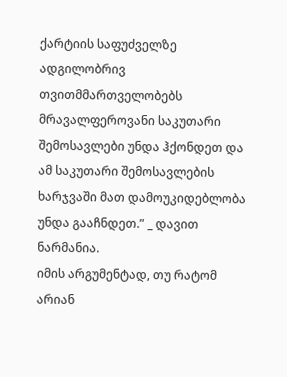ქარტიის საფუძველზე ადგილობრივ თვითმმართველობებს მრავალფეროვანი საკუთარი შემოსავლები უნდა ჰქონდეთ და ამ საკუთარი შემოსავლების ხარჯვაში მათ დამოუკიდებლობა უნდა გააჩნდეთ.” _ დავით ნარმანია.
იმის არგუმენტად, თუ რატომ არიან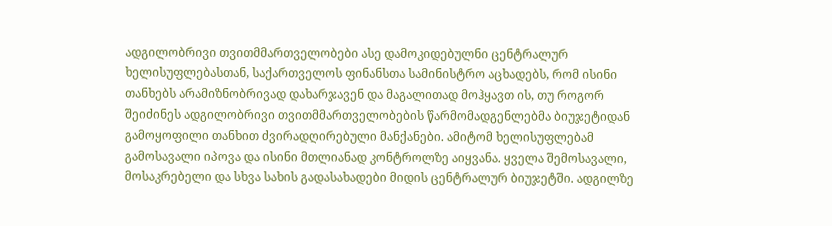ადგილობრივი თვითმმართველობები ასე დამოკიდებულნი ცენტრალურ ხელისუფლებასთან, საქართველოს ფინანსთა სამინისტრო აცხადებს, რომ ისინი თანხებს არამიზნობრივად დახარჯავენ და მაგალითად მოჰყავთ ის, თუ როგორ შეიძინეს ადგილობრივი თვითმმართველობების წარმომადგენლებმა ბიუჯეტიდან გამოყოფილი თანხით ძვირადღირებული მანქანები. ამიტომ ხელისუფლებამ გამოსავალი იპოვა და ისინი მთლიანად კონტროლზე აიყვანა. ყველა შემოსავალი, მოსაკრებელი და სხვა სახის გადასახადები მიდის ცენტრალურ ბიუჯეტში. ადგილზე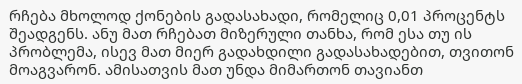რჩება მხოლოდ ქონების გადასახადი, რომელიც 0,01 პროცენტს შეადგენს. ანუ მათ რჩებათ მიზერული თანხა, რომ ესა თუ ის პრობლემა, ისევ მათ მიერ გადახდილი გადასახადებით, თვითონ მოაგვარონ. ამისათვის მათ უნდა მიმართონ თავიანთ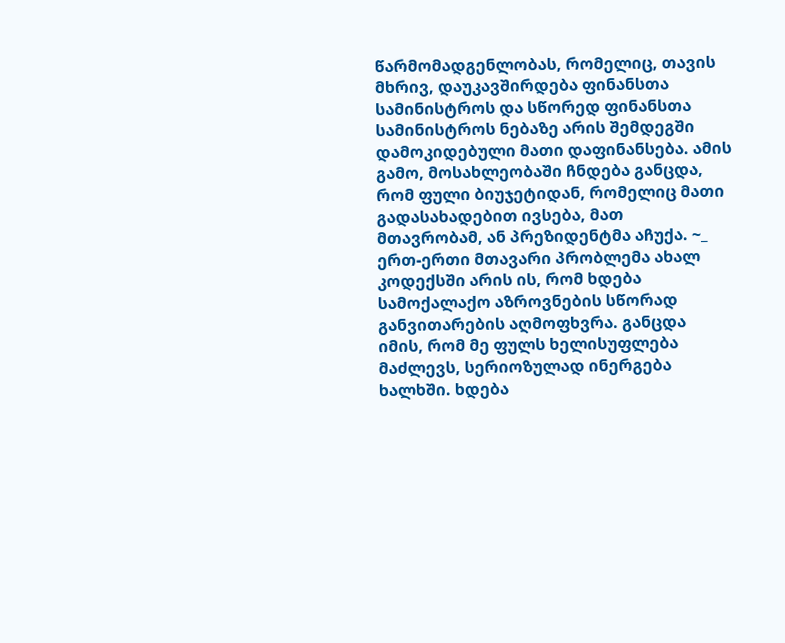წარმომადგენლობას, რომელიც, თავის მხრივ, დაუკავშირდება ფინანსთა სამინისტროს და სწორედ ფინანსთა სამინისტროს ნებაზე არის შემდეგში დამოკიდებული მათი დაფინანსება. ამის გამო, მოსახლეობაში ჩნდება განცდა, რომ ფული ბიუჯეტიდან, რომელიც მათი გადასახადებით ივსება, მათ მთავრობამ, ან პრეზიდენტმა აჩუქა. ~_ ერთ-ერთი მთავარი პრობლემა ახალ კოდექსში არის ის, რომ ხდება სამოქალაქო აზროვნების სწორად განვითარების აღმოფხვრა. განცდა იმის, რომ მე ფულს ხელისუფლება მაძლევს, სერიოზულად ინერგება ხალხში. ხდება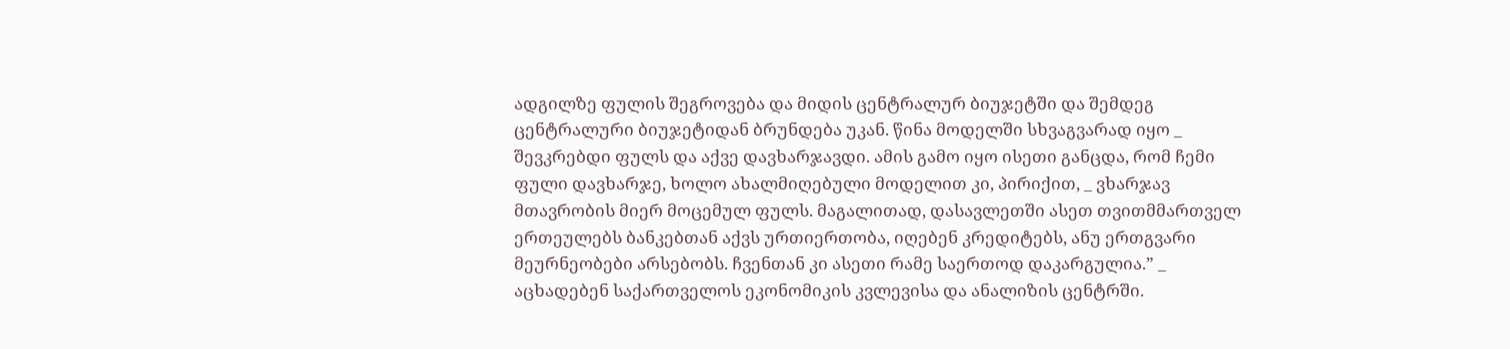ადგილზე ფულის შეგროვება და მიდის ცენტრალურ ბიუჯეტში და შემდეგ ცენტრალური ბიუჯეტიდან ბრუნდება უკან. წინა მოდელში სხვაგვარად იყო _ შევკრებდი ფულს და აქვე დავხარჯავდი. ამის გამო იყო ისეთი განცდა, რომ ჩემი ფული დავხარჯე, ხოლო ახალმიღებული მოდელით კი, პირიქით, _ ვხარჯავ მთავრობის მიერ მოცემულ ფულს. მაგალითად, დასავლეთში ასეთ თვითმმართველ ერთეულებს ბანკებთან აქვს ურთიერთობა, იღებენ კრედიტებს, ანუ ერთგვარი მეურნეობები არსებობს. ჩვენთან კი ასეთი რამე საერთოდ დაკარგულია.” _ აცხადებენ საქართველოს ეკონომიკის კვლევისა და ანალიზის ცენტრში.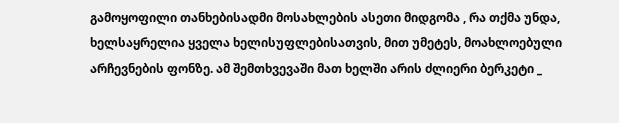გამოყოფილი თანხებისადმი მოსახლების ასეთი მიდგომა , რა თქმა უნდა, ხელსაყრელია ყველა ხელისუფლებისათვის, მით უმეტეს, მოახლოებული არჩევნების ფონზე. ამ შემთხვევაში მათ ხელში არის ძლიერი ბერკეტი _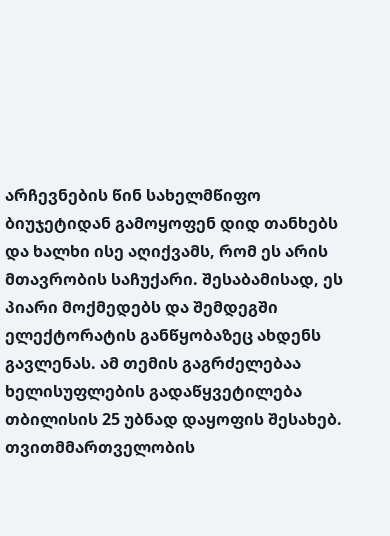არჩევნების წინ სახელმწიფო ბიუჯეტიდან გამოყოფენ დიდ თანხებს და ხალხი ისე აღიქვამს, რომ ეს არის მთავრობის საჩუქარი. შესაბამისად, ეს პიარი მოქმედებს და შემდეგში ელექტორატის განწყობაზეც ახდენს გავლენას. ამ თემის გაგრძელებაა ხელისუფლების გადაწყვეტილება თბილისის 25 უბნად დაყოფის შესახებ. თვითმმართველობის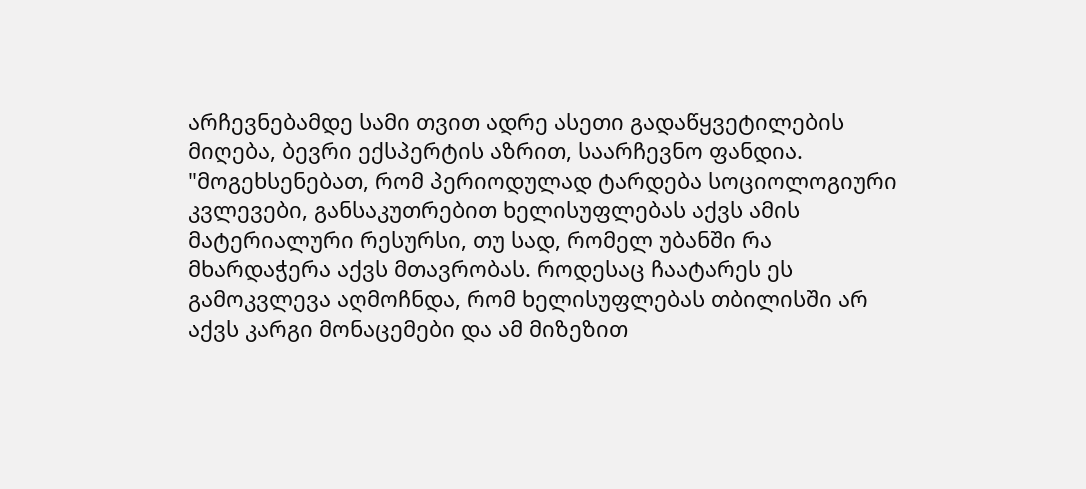არჩევნებამდე სამი თვით ადრე ასეთი გადაწყვეტილების მიღება, ბევრი ექსპერტის აზრით, საარჩევნო ფანდია. "მოგეხსენებათ, რომ პერიოდულად ტარდება სოციოლოგიური კვლევები, განსაკუთრებით ხელისუფლებას აქვს ამის მატერიალური რესურსი, თუ სად, რომელ უბანში რა მხარდაჭერა აქვს მთავრობას. როდესაც ჩაატარეს ეს გამოკვლევა აღმოჩნდა, რომ ხელისუფლებას თბილისში არ აქვს კარგი მონაცემები და ამ მიზეზით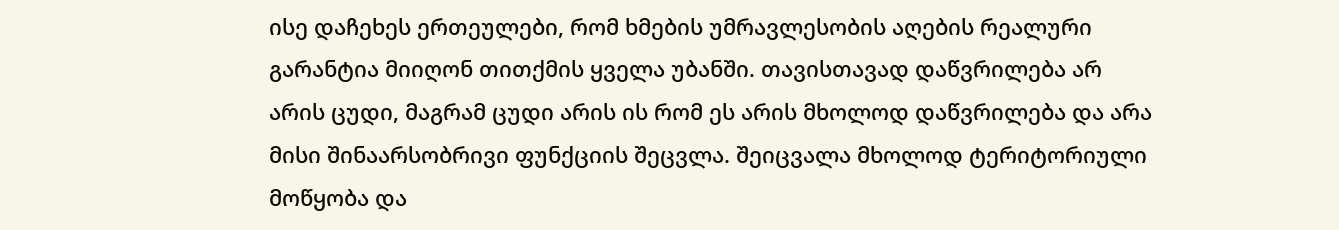ისე დაჩეხეს ერთეულები, რომ ხმების უმრავლესობის აღების რეალური გარანტია მიიღონ თითქმის ყველა უბანში. თავისთავად დაწვრილება არ არის ცუდი, მაგრამ ცუდი არის ის რომ ეს არის მხოლოდ დაწვრილება და არა მისი შინაარსობრივი ფუნქციის შეცვლა. შეიცვალა მხოლოდ ტერიტორიული მოწყობა და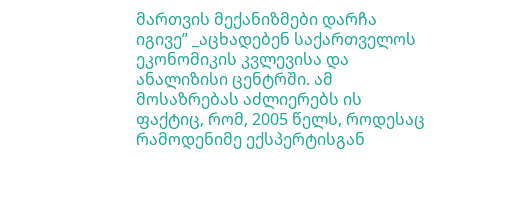მართვის მექანიზმები დარჩა იგივე” _აცხადებენ საქართველოს ეკონომიკის კვლევისა და ანალიზისი ცენტრში. ამ მოსაზრებას აძლიერებს ის ფაქტიც, რომ, 2005 წელს, როდესაც რამოდენიმე ექსპერტისგან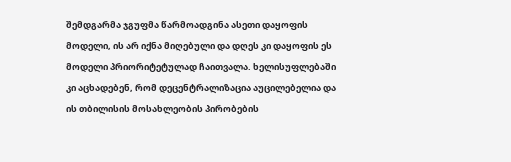შემდგარმა ჯგუფმა წარმოადგინა ასეთი დაყოფის მოდელი, ის არ იქნა მიღებული და დღეს კი დაყოფის ეს მოდელი პრიორიტეტულად ჩაითვალა. ხელისუფლებაში კი აცხადებენ, რომ დეცენტრალიზაცია აუცილებელია და ის თბილისის მოსახლეობის პირობების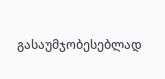გასაუმჯობესებლად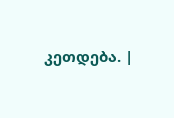კეთდება. |